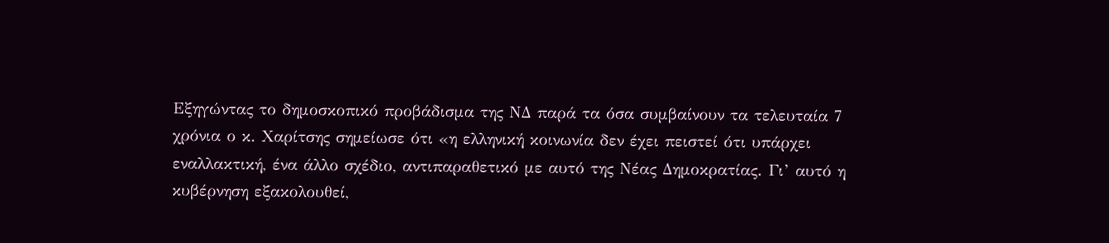Εξηγώντας το δημοσκοπικό προβάδισμα της ΝΔ παρά τα όσα συμβαίνουν τα τελευταία 7 χρόνια ο κ. Χαρίτσης σημείωσε ότι «η ελληνική κοινωνία δεν έχει πειστεί ότι υπάρχει εναλλακτική, ένα άλλο σχέδιο, αντιπαραθετικό με αυτό της Νέας Δημοκρατίας. Γι’ αυτό η κυβέρνηση εξακολουθεί,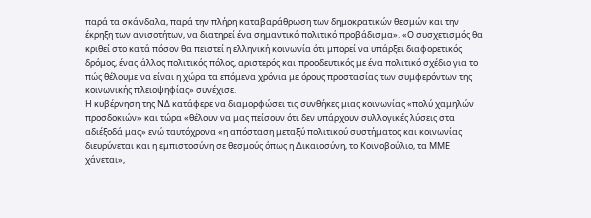παρά τα σκάνδαλα, παρά την πλήρη καταβαράθρωση των δημοκρατικών θεσμών και την έκρηξη των ανισοτήτων, να διατηρεί ένα σημαντικό πολιτικό προβάδισμα». «Ο συσχετισμός θα κριθεί στο κατά πόσον θα πειστεί η ελληνική κοινωνία ότι μπορεί να υπάρξει διαφορετικός δρόμος, ένας άλλος πολιτικός πόλος, αριστερός και προοδευτικός με ένα πολιτικό σχέδιο για το πώς θέλουμε να είναι η χώρα τα επόμενα χρόνια με όρους προστασίας των συμφερόντων της κοινωνικής πλειοψηφίας» συνέχισε.
Η κυβέρνηση της ΝΔ κατάφερε να διαμορφώσει τις συνθήκες μιας κοινωνίας «πολύ χαμηλών προσδοκιών» και τώρα «θέλουν να μας πείσουν ότι δεν υπάρχουν συλλογικές λύσεις στα αδιέξοδά μας» ενώ ταυτόχρονα «η απόσταση μεταξύ πολιτικού συστήματος και κοινωνίας διευρύνεται και η εμπιστοσύνη σε θεσμούς όπως η Δικαιοσύνη, το Κοινοβούλιο, τα ΜΜΕ χάνεται»,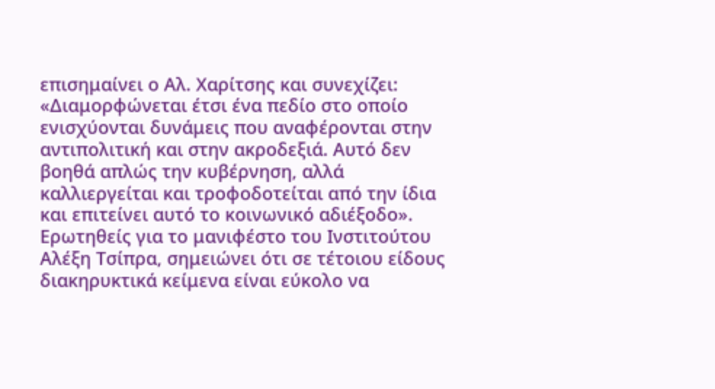επισημαίνει ο Αλ. Χαρίτσης και συνεχίζει: «Διαμορφώνεται έτσι ένα πεδίο στο οποίο ενισχύονται δυνάμεις που αναφέρονται στην αντιπολιτική και στην ακροδεξιά. Αυτό δεν βοηθά απλώς την κυβέρνηση, αλλά καλλιεργείται και τροφοδοτείται από την ίδια και επιτείνει αυτό το κοινωνικό αδιέξοδο».
Ερωτηθείς για το μανιφέστο του Ινστιτούτου Αλέξη Τσίπρα, σημειώνει ότι σε τέτοιου είδους διακηρυκτικά κείμενα είναι εύκολο να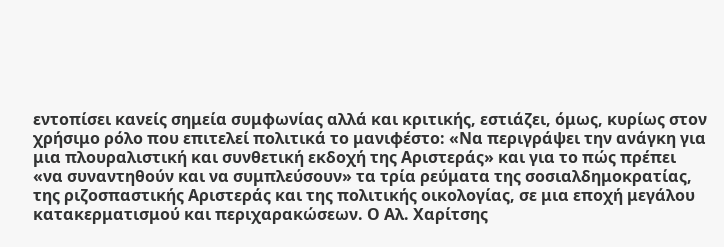εντοπίσει κανείς σημεία συμφωνίας αλλά και κριτικής, εστιάζει, όμως, κυρίως στον χρήσιμο ρόλο που επιτελεί πολιτικά το μανιφέστο: «Να περιγράψει την ανάγκη για μια πλουραλιστική και συνθετική εκδοχή της Αριστεράς» και για το πώς πρέπει «να συναντηθούν και να συμπλεύσουν» τα τρία ρεύματα της σοσιαλδημοκρατίας, της ριζοσπαστικής Αριστεράς και της πολιτικής οικολογίας, σε μια εποχή μεγάλου κατακερματισμού και περιχαρακώσεων. Ο Αλ. Χαρίτσης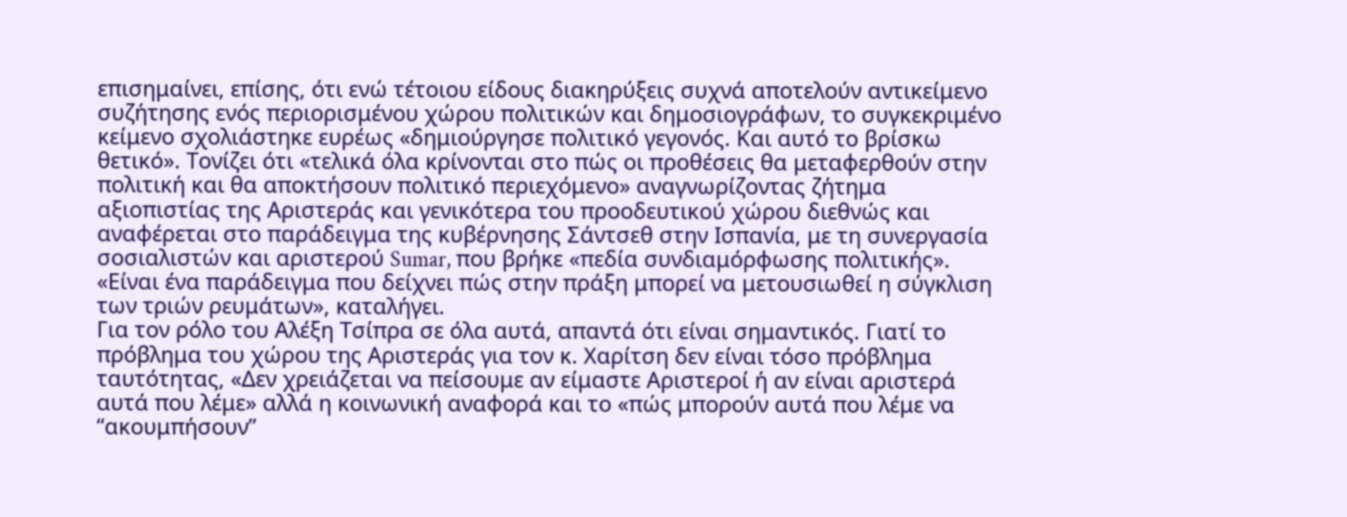επισημαίνει, επίσης, ότι ενώ τέτοιου είδους διακηρύξεις συχνά αποτελούν αντικείμενο συζήτησης ενός περιορισμένου χώρου πολιτικών και δημοσιογράφων, το συγκεκριμένο κείμενο σχολιάστηκε ευρέως «δημιούργησε πολιτικό γεγονός. Και αυτό το βρίσκω θετικό». Τονίζει ότι «τελικά όλα κρίνονται στο πώς οι προθέσεις θα μεταφερθούν στην πολιτική και θα αποκτήσουν πολιτικό περιεχόμενο» αναγνωρίζοντας ζήτημα αξιοπιστίας της Αριστεράς και γενικότερα του προοδευτικού χώρου διεθνώς και αναφέρεται στο παράδειγμα της κυβέρνησης Σάντσεθ στην Ισπανία, με τη συνεργασία σοσιαλιστών και αριστερού Sumar, που βρήκε «πεδία συνδιαμόρφωσης πολιτικής». «Είναι ένα παράδειγμα που δείχνει πώς στην πράξη μπορεί να μετουσιωθεί η σύγκλιση των τριών ρευμάτων», καταλήγει.
Για τον ρόλο του Αλέξη Τσίπρα σε όλα αυτά, απαντά ότι είναι σημαντικός. Γιατί το πρόβλημα του χώρου της Αριστεράς για τον κ. Χαρίτση δεν είναι τόσο πρόβλημα ταυτότητας, «Δεν χρειάζεται να πείσουμε αν είμαστε Αριστεροί ή αν είναι αριστερά αυτά που λέμε» αλλά η κοινωνική αναφορά και το «πώς μπορούν αυτά που λέμε να “ακουμπήσουν”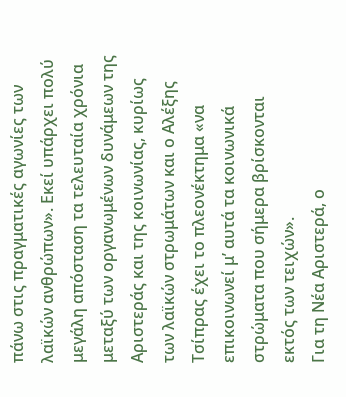πάνω στις πραγματικές αγωνίες των λαϊκών ανθρώπων». Εκεί υπάρχει πολύ μεγάλη απόσταση τα τελευταία χρόνια μεταξύ των οργανωμένων δυνάμεων της Αριστεράς και της κοινωνίας, κυρίως των λαϊκών στρωμάτων και ο Αλέξης Τσίπρας έχει το πλεονέκτημα «να επικοινωνεί μ’ αυτά τα κοινωνικά στρώματα που σήμερα βρίσκονται εκτός των τειχών».
Για τη Νέα Αριστερά, ο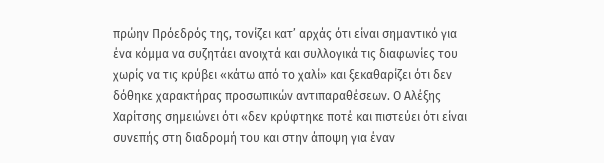πρώην Πρόεδρός της, τονίζει κατ’ αρχάς ότι είναι σημαντικό για ένα κόμμα να συζητάει ανοιχτά και συλλογικά τις διαφωνίες του χωρίς να τις κρύβει «κάτω από το χαλί» και ξεκαθαρίζει ότι δεν δόθηκε χαρακτήρας προσωπικών αντιπαραθέσεων. Ο Αλέξης Χαρίτσης σημειώνει ότι «δεν κρύφτηκε ποτέ και πιστεύει ότι είναι συνεπής στη διαδρομή του και στην άποψη για έναν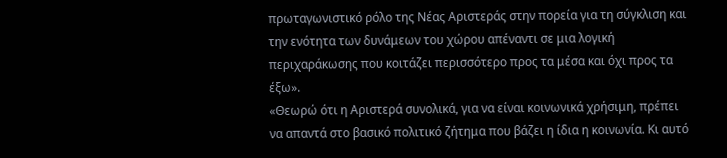πρωταγωνιστικό ρόλο της Νέας Αριστεράς στην πορεία για τη σύγκλιση και την ενότητα των δυνάμεων του χώρου απέναντι σε μια λογική περιχαράκωσης που κοιτάζει περισσότερο προς τα μέσα και όχι προς τα έξω».
«Θεωρώ ότι η Αριστερά συνολικά, για να είναι κοινωνικά χρήσιμη, πρέπει να απαντά στο βασικό πολιτικό ζήτημα που βάζει η ίδια η κοινωνία. Κι αυτό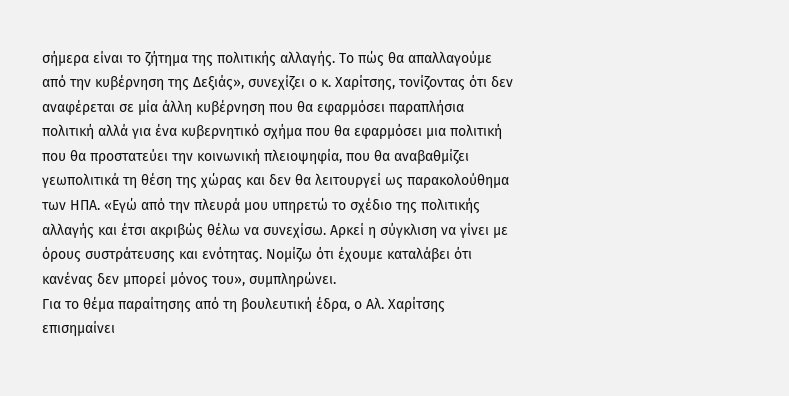σήμερα είναι το ζήτημα της πολιτικής αλλαγής. Το πώς θα απαλλαγούμε από την κυβέρνηση της Δεξιάς», συνεχίζει ο κ. Χαρίτσης, τονίζοντας ότι δεν αναφέρεται σε μία άλλη κυβέρνηση που θα εφαρμόσει παραπλήσια πολιτική αλλά για ένα κυβερνητικό σχήμα που θα εφαρμόσει μια πολιτική που θα προστατεύει την κοινωνική πλειοψηφία, που θα αναβαθμίζει γεωπολιτικά τη θέση της χώρας και δεν θα λειτουργεί ως παρακολούθημα των ΗΠΑ. «Εγώ από την πλευρά μου υπηρετώ το σχέδιο της πολιτικής αλλαγής και έτσι ακριβώς θέλω να συνεχίσω. Αρκεί η σύγκλιση να γίνει με όρους συστράτευσης και ενότητας. Νομίζω ότι έχουμε καταλάβει ότι κανένας δεν μπορεί μόνος του», συμπληρώνει.
Για το θέμα παραίτησης από τη βουλευτική έδρα, ο Αλ. Χαρίτσης επισημαίνει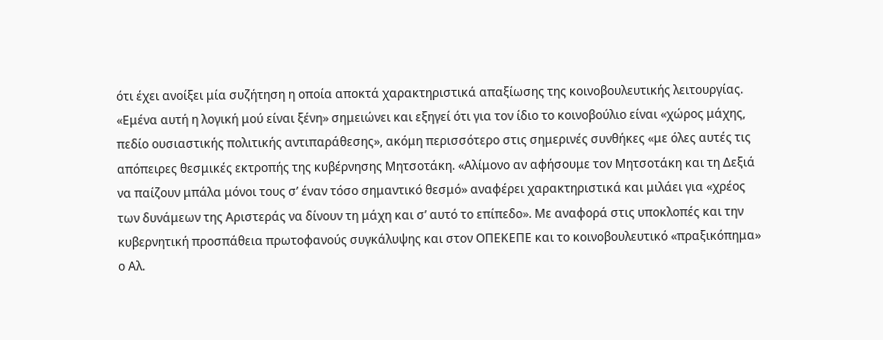ότι έχει ανοίξει μία συζήτηση η οποία αποκτά χαρακτηριστικά απαξίωσης της κοινοβουλευτικής λειτουργίας. «Εμένα αυτή η λογική μού είναι ξένη» σημειώνει και εξηγεί ότι για τον ίδιο το κοινοβούλιο είναι «χώρος μάχης, πεδίο ουσιαστικής πολιτικής αντιπαράθεσης», ακόμη περισσότερο στις σημερινές συνθήκες «με όλες αυτές τις απόπειρες θεσμικές εκτροπής της κυβέρνησης Μητσοτάκη. «Αλίμονο αν αφήσουμε τον Μητσοτάκη και τη Δεξιά να παίζουν μπάλα μόνοι τους σ’ έναν τόσο σημαντικό θεσμό» αναφέρει χαρακτηριστικά και μιλάει για «χρέος των δυνάμεων της Αριστεράς να δίνουν τη μάχη και σ’ αυτό το επίπεδο». Με αναφορά στις υποκλοπές και την κυβερνητική προσπάθεια πρωτοφανούς συγκάλυψης και στον ΟΠΕΚΕΠΕ και το κοινοβουλευτικό «πραξικόπημα» ο Αλ.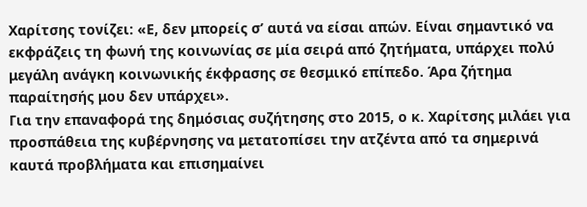Χαρίτσης τονίζει: «Ε, δεν μπορείς σ’ αυτά να είσαι απών. Είναι σημαντικό να εκφράζεις τη φωνή της κοινωνίας σε μία σειρά από ζητήματα, υπάρχει πολύ μεγάλη ανάγκη κοινωνικής έκφρασης σε θεσμικό επίπεδο. Άρα ζήτημα παραίτησής μου δεν υπάρχει».
Για την επαναφορά της δημόσιας συζήτησης στο 2015, ο κ. Χαρίτσης μιλάει για προσπάθεια της κυβέρνησης να μετατοπίσει την ατζέντα από τα σημερινά καυτά προβλήματα και επισημαίνει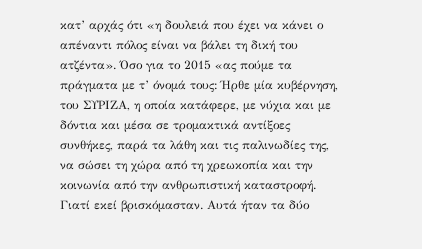κατ’ αρχάς ότι «η δουλειά που έχει να κάνει ο απέναντι πόλος είναι να βάλει τη δική του ατζέντα». Όσο για το 2015 «ας πούμε τα πράγματα με τ’ όνομά τους: Ήρθε μία κυβέρνηση, του ΣΥΡΙΖΑ, η οποία κατάφερε, με νύχια και με δόντια και μέσα σε τρομακτικά αντίξοες συνθήκες, παρά τα λάθη και τις παλινωδίες της, να σώσει τη χώρα από τη χρεωκοπία και την κοινωνία από την ανθρωπιστική καταστροφή. Γιατί εκεί βρισκόμασταν. Αυτά ήταν τα δύο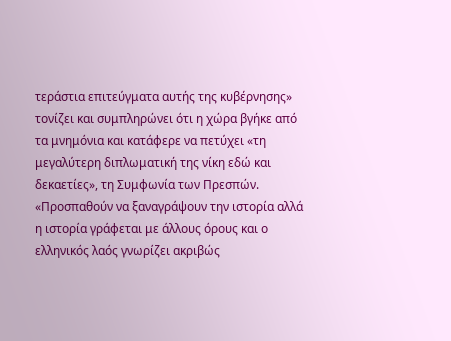τεράστια επιτεύγματα αυτής της κυβέρνησης» τονίζει και συμπληρώνει ότι η χώρα βγήκε από τα μνημόνια και κατάφερε να πετύχει «τη μεγαλύτερη διπλωματική της νίκη εδώ και δεκαετίες», τη Συμφωνία των Πρεσπών. «Προσπαθούν να ξαναγράψουν την ιστορία αλλά η ιστορία γράφεται με άλλους όρους και ο ελληνικός λαός γνωρίζει ακριβώς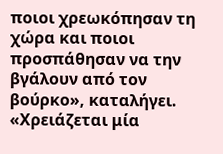ποιοι χρεωκόπησαν τη χώρα και ποιοι προσπάθησαν να την βγάλουν από τον βούρκο», καταλήγει.
«Χρειάζεται μία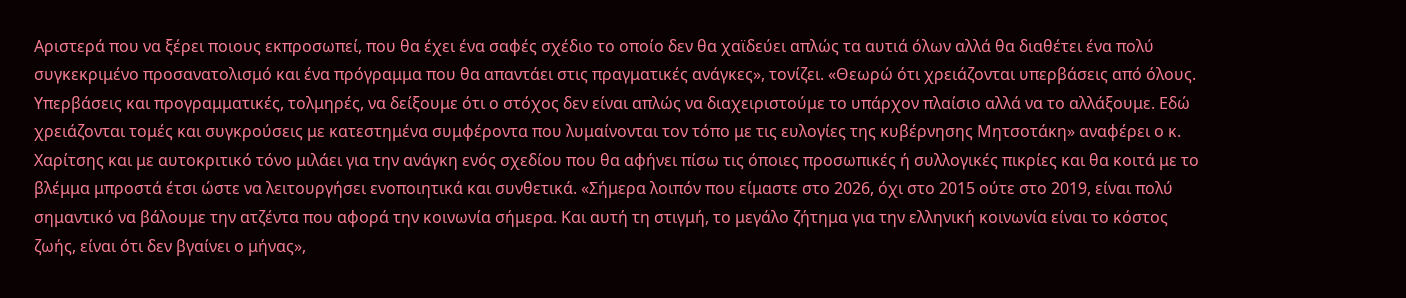Αριστερά που να ξέρει ποιους εκπροσωπεί, που θα έχει ένα σαφές σχέδιο το οποίο δεν θα χαϊδεύει απλώς τα αυτιά όλων αλλά θα διαθέτει ένα πολύ συγκεκριμένο προσανατολισμό και ένα πρόγραμμα που θα απαντάει στις πραγματικές ανάγκες», τονίζει. «Θεωρώ ότι χρειάζονται υπερβάσεις από όλους. Υπερβάσεις και προγραμματικές, τολμηρές, να δείξουμε ότι ο στόχος δεν είναι απλώς να διαχειριστούμε το υπάρχον πλαίσιο αλλά να το αλλάξουμε. Εδώ χρειάζονται τομές και συγκρούσεις με κατεστημένα συμφέροντα που λυμαίνονται τον τόπο με τις ευλογίες της κυβέρνησης Μητσοτάκη» αναφέρει ο κ. Χαρίτσης και με αυτοκριτικό τόνο μιλάει για την ανάγκη ενός σχεδίου που θα αφήνει πίσω τις όποιες προσωπικές ή συλλογικές πικρίες και θα κοιτά με το βλέμμα μπροστά έτσι ώστε να λειτουργήσει ενοποιητικά και συνθετικά. «Σήμερα λοιπόν που είμαστε στο 2026, όχι στο 2015 ούτε στο 2019, είναι πολύ σημαντικό να βάλουμε την ατζέντα που αφορά την κοινωνία σήμερα. Και αυτή τη στιγμή, το μεγάλο ζήτημα για την ελληνική κοινωνία είναι το κόστος ζωής, είναι ότι δεν βγαίνει ο μήνας»,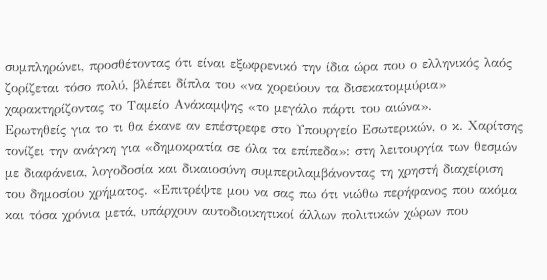συμπληρώνει, προσθέτοντας ότι είναι εξωφρενικό την ίδια ώρα που ο ελληνικός λαός ζορίζεται τόσο πολύ, βλέπει δίπλα του «να χορεύουν τα δισεκατομμύρια» χαρακτηρίζοντας το Ταμείο Ανάκαμψης «το μεγάλο πάρτι του αιώνα».
Ερωτηθείς για το τι θα έκανε αν επέστρεφε στο Υπουργείο Εσωτερικών, ο κ. Χαρίτσης τονίζει την ανάγκη για «δημοκρατία σε όλα τα επίπεδα»: στη λειτουργία των θεσμών με διαφάνεια, λογοδοσία και δικαιοσύνη συμπεριλαμβάνοντας τη χρηστή διαχείριση του δημοσίου χρήματος. «Επιτρέψτε μου να σας πω ότι νιώθω περήφανος που ακόμα και τόσα χρόνια μετά, υπάρχουν αυτοδιοικητικοί άλλων πολιτικών χώρων που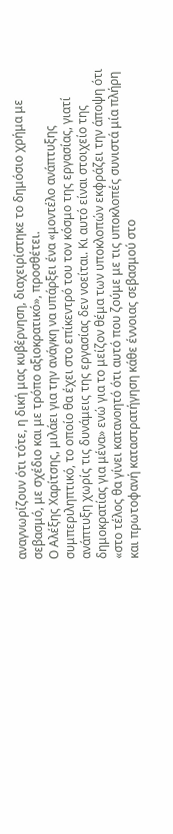αναγνωρίζουν ότι τότε, η δική μας κυβέρνηση, διαχειρίστηκε το δημόσιο χρήμα με σεβασμό, με σχέδιο και με τρόπο αξιοκρατικό», προσθέτει.
Ο Αλέξης Χαρίτσης, μιλάει για την ανάγκη να υπάρξει ένα «μοντέλο ανάπτυξης συμπεριληπτικό, το οποίο θα έχει στο επίκεντρό του τον κόσμο της εργασίας, γιατί ανάπτυξη χωρίς τις δυνάμεις της εργασίας δεν νοείται. Κι αυτό είναι στοιχείο της δημοκρατίας για μένα» ενώ για το μείζον θέμα των υποκλοπών εκφράζει την άποψη ότι «στο τέλος θα γίνει κατανοητό ότι αυτό που ζούμε με τις υποκλοπές συνιστά μία πλήρη και πρωτοφανή καταστρατήγηση κάθε έννοιας σεβασμού στο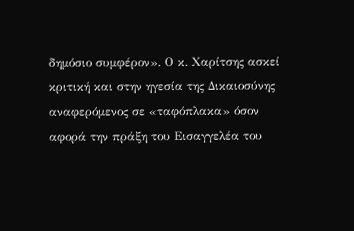δημόσιο συμφέρον». Ο κ. Χαρίτσης ασκεί κριτική και στην ηγεσία της Δικαιοσύνης αναφερόμενος σε «ταφόπλακα» όσον αφορά την πράξη του Εισαγγελέα του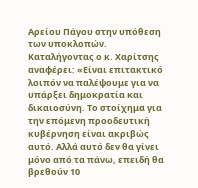Αρείου Πάγου στην υπόθεση των υποκλοπών.
Καταλήγοντας ο κ. Χαρίτσης αναφέρει: «Είναι επιτακτικό λοιπόν να παλέψουμε για να υπάρξει δημοκρατία και δικαιοσύνη. Το στοίχημα για την επόμενη προοδευτική κυβέρνηση είναι ακριβώς αυτό. Αλλά αυτό δεν θα γίνει μόνο από τα πάνω, επειδή θα βρεθούν 10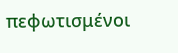πεφωτισμένοι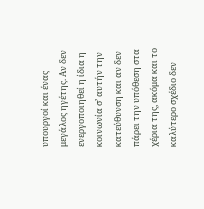υπουργοί και ένας μεγάλος ηγέτης. Αν δεν ενεργοποιηθεί η ίδια η κοινωνία σ’ αυτήν την κατεύθυνση και αν δεν πάρει την υπόθεση στα χέρια της, ακόμα και το καλύτερο σχέδιο δεν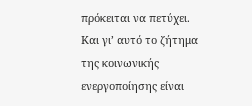πρόκειται να πετύχει. Και γι’ αυτό το ζήτημα της κοινωνικής ενεργοποίησης είναι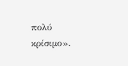πολύ κρίσιμο».